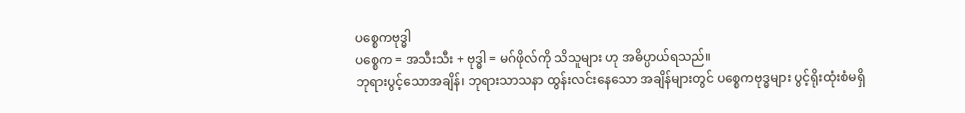ပစ္စေကဗုဒ္ဓါ
ပစ္စေက = အသီးသီး + ဗုဒ္ဓါ = မဂ်ဖိုလ်ကို သိသူများ ဟု အဓိပ္ပာယ်ရသည်။
ဘုရားပွင့်သောအချိန်၊ ဘုရားသာသနာ ထွန်းလင်းနေသော အချိန်များတွင် ပစ္စေကဗုဒ္ဓများ ပွင့်ရိုးထုံးစံမရှိ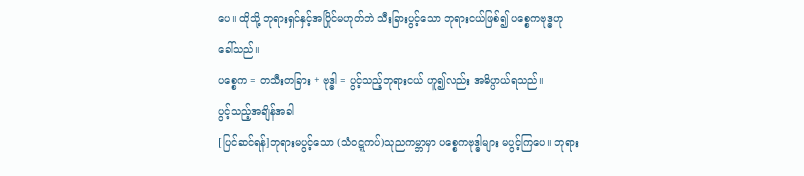ပေ။ ထိုသို့ ဘုရားရှင်နှင့်အပြိုင်မဟုတ်ဘဲ သီးခြားပွင့်သော ဘုရားငယ်ဖြစ်၍ ပစ္စေကဗုဒ္ဓဟု ခေါ်သည်။
ပစ္စေက = တသီးတခြား + ဗုဒ္ဓါ = ပွင့်သည့်ဘုရားငယ် ဟူ၍လည်း အဓိပ္ပာယ်ရသည်။
ပွင့်သည့်အချိန်အခါ
[ပြင်ဆင်ရန်]ဘုရားမပွင့်သော (သံဝဋ္ဋကပ်)သုညကမ္ဘာမှာ ပစ္စေကဗုဒ္ဓါများ မပွင့်ကြပေ။ ဘုရား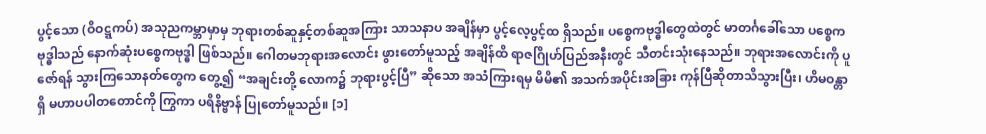ပွင့်သော (ဝိဝဋ္ဋကပ်) အသုညကမ္ဘာမှာမှ ဘုရားတစ်ဆူနှင့်တစ်ဆူအကြား သာသနာပ အချိန်မှာ ပွင့်လေ့ပွင့်ထ ရှိသည်။ ပစ္စေကဗုဒ္ဓါတွေထဲတွင် မာတင်္ဂခေါ်သော ပစ္စေကဗုဒ္ဓါသည် နောက်ဆုံးပစ္စေကဗုဒ္ဓါ ဖြစ်သည်။ ဂေါတမဘုရားအလောင်း ဖွားတော်မူသည့် အချိန်ထိ ရာဇဂြိုဟ်ပြည်အနီးတွင် သီတင်းသုံးနေသည်။ ဘုရားအလောင်းကို ပူဇော်ရန် သွားကြသောနတ်တွေက တွေ့၍ “အချင်းတို့ လောက၌ ဘုရားပွင့်ပြီ” ဆိုသော အသံကြားရမှ မိမိ၏ အသက်အပိုင်းအခြား ကုန်ပြီဆိုတာသိသွားပြီး၊ ဟိမဝန္တာရှိ မဟာပပါတတောင်ကို ကြွကာ ပရိနိဗ္ဗာန် ပြုတော်မူသည်။ [၁]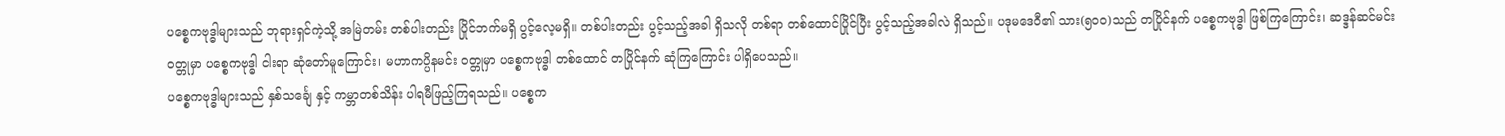ပစ္စေကဗုဒ္ဓါများသည် ဘုရားရှင်ကဲ့သို့ အမြဲတမ်း တစ်ပါးတည်း ပြိုင်ဘက်မရှိ ပွင့်လေ့မရှိ။ တစ်ပါးတည်း ပွင့်သည့်အခါ ရှိသလို တစ်ရာ တစ်ထောင်ပြိုင်ပြီး ပွင့်သည့်အခါလဲ ရှိသည်။ ပဒုမဒေဝီ၏ သား(၅၀၀)သည် တပြိုင်နက် ပစ္စေကဗုဒ္ဓါ ဖြစ်ကြကြောင်း၊ ဆဒ္ဒန်ဆင်မင်း ဝတ္တုမှာ ပစ္စေကဗုဒ္ဓါ ငါးရာ ဆုံတော်မူကြောင်း၊ မဟာကပ္ပိနမင်း ဝတ္တုမှာ ပစ္စေကဗုဒ္ဓါ တစ်ထောင် တပြိုင်နက် ဆုံကြကြောင်း ပါရှိပေသည်။
ပစ္စေကဗုဒ္ဓါများသည် နှစ်သင်္ချေ နှင့် ကမ္ဘာတစ်သိန်း ပါရမီဖြည့်ကြရသည်။ ပစ္စေက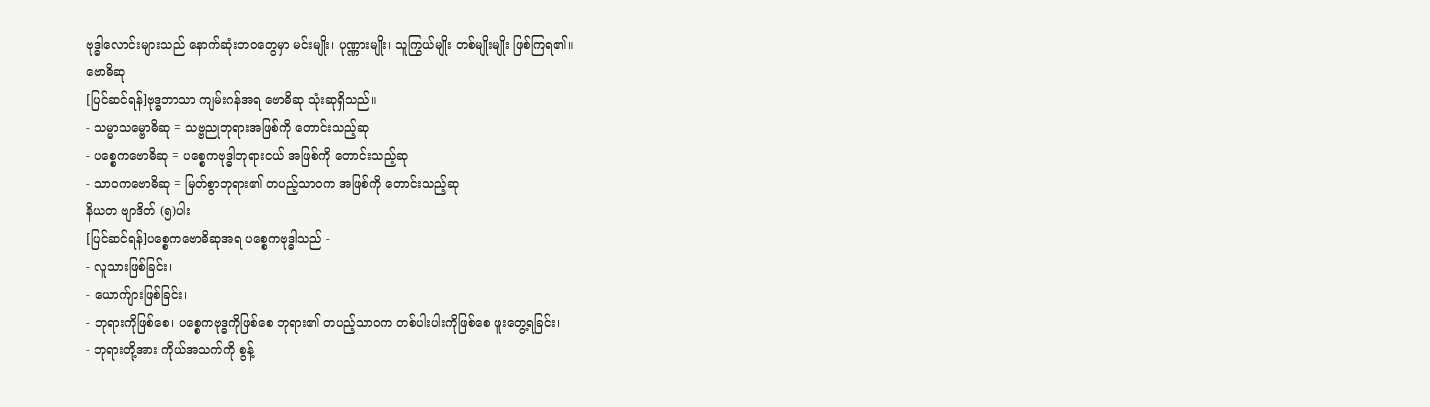ဗုဒ္ဓါလောင်းများသည် နောက်ဆုံးဘဝတွေမှာ မင်းမျိုး၊ ပုဏ္ဏားမျိုး၊ သူကြွယ်မျိုး တစ်မျိုးမျိုး ဖြစ်ကြရ၏။
ဗောဓိဆု
[ပြင်ဆင်ရန်]ဗုဒ္ဓဘာသာ ကျမ်းဂန်အရ ဗောဓိဆု သုံးဆုရှိသည်။
- သမ္မာသမ္ဗောဓိဆု = သဗ္ဗညုဘုရားအဖြစ်ကို တောင်းသည့်ဆု
- ပစ္စေကဗောဓိဆု = ပစ္စေကဗုဒ္ဓါဘုရားငယ် အဖြစ်ကို တောင်းသည့်ဆု
- သာဝကဗောဓိဆု = မြတ်စွာဘုရား၏ တပည့်သာဝက အဖြစ်ကို တောင်းသည့်ဆု
နိယတ ဗျာဒိတ် (၅)ပါး
[ပြင်ဆင်ရန်]ပစ္စေကဗောဓိဆုအရ ပစ္စေကဗုဒ္ဓါသည် -
- လူသားဖြစ်ခြင်း၊
- ယောက်ျားဖြစ်ခြင်း၊
- ဘုရားကိုဖြစ်စေ၊ ပစ္စေကဗုဒ္ဓကိုဖြစ်စေ ဘုရား၏ တပည့်သာဝက တစ်ပါးပါးကိုဖြစ်စေ ဖူးတွေ့ရခြင်း၊
- ဘုရားတို့အား ကိုယ်အသက်ကို စွန့်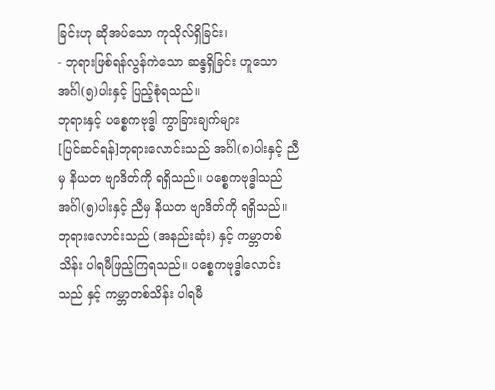ခြင်းဟု ဆိုအပ်သော ကုသိုလ်ရှိခြင်း၊
- ဘုရားဖြစ်ရန်လွန်ကဲသော ဆန္ဒရှိခြင်း ဟူသော အင်္ဂါ(၅)ပါးနှင့် ပြည့်စုံရသည်။
ဘုရားနှင့် ပစ္စေကဗုဒ္ဓါ ကွာခြားချက်များ
[ပြင်ဆင်ရန်]ဘုရားလောင်းသည် အင်္ဂါ(၈)ပါးနှင့် ညီမှ နိယတ ဗျာဒိတ်ကို ရရှိသည်။ ပစ္စေကဗုဒ္ဓါသည် အင်္ဂါ(၅)ပါးနှင့် ညီမှ နိယတ ဗျာဒိတ်ကို ရရှိသည်။
ဘုရားလောင်းသည် (အနည်းဆုံး) နှင့် ကမ္ဘာတစ်သိန်း ပါရမီဖြည့်ကြရသည်။ ပစ္စေကဗုဒ္ဓါလောင်းသည် နှင့် ကမ္ဘာတစ်သိန်း ပါရမီ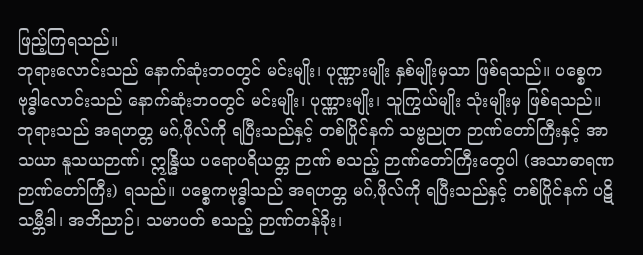ဖြည့်ကြရသည်။
ဘုရားလောင်းသည် နောက်ဆုံးဘဝတွင် မင်းမျိုး၊ ပုဏ္ဏားမျိုး နှစ်မျိုးမှသာ ဖြစ်ရသည်။ ပစ္စေကဗုဒ္ဓါလောင်းသည် နောက်ဆုံးဘဝတွင် မင်းမျိုး၊ ပုဏ္ဏားမျိုး၊ သူကြွယ်မျိုး သုံးမျိုးမှ ဖြစ်ရသည်။
ဘုရားသည် အရဟတ္တ မဂ်,ဖိုလ်ကို ရပြီးသည်နှင့် တစ်ပြိုင်နက် သဗ္ဗညုတ ဉာဏ်တော်ကြီးနှင့် အာသယာ နူသယဉာဏ်၊ ဣန္ဒြိယ ပရောပရိယတ္တ ဉာဏ် စသည့် ဉာဏ်တော်ကြီးတွေပါ (အသာဓာရဏ ဉာဏ်တော်ကြီး) ရသည်။ ပစ္စေကဗုဒ္ဓါသည် အရဟတ္တ မဂ်,ဖိုလ်ကို ရပြီးသည်နှင့် တစ်ပြိုင်နက် ပဋိသမ္ဘီဒါ၊ အဘိညာဉ်၊ သမာပတ် စသည့် ဉာဏ်တန်ခိုး၊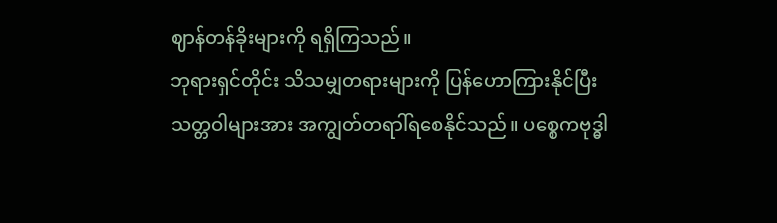ဈာန်တန်ခိုးများကို ရရှိကြသည်။
ဘုရားရှင်တိုင်း သိသမျှတရားများကို ပြန်ဟောကြားနိုင်ပြီး သတ္တဝါများအား အကျွတ်တရာါ်ရစေနိုင်သည်။ ပစ္စေကဗုဒ္ဓါ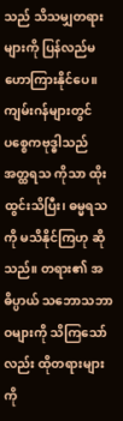သည် သိသမျှတရားများကို ပြန်လည်မဟောကြားနိုင်ပေ။ ကျမ်းဂန်များတွင် ပစ္စေကဗုဒ္ဓါသည် အတ္ထရသ ကိုသာ ထိုးထွင်းသိပြီး၊ ဓမ္မရသကို မသိနိုင်ကြဟု ဆိုသည်။ တရား၏ အဓိပ္ပာယ် သဘောသဘာဝများကို သိကြသော်လည်း ထိုတရားများကို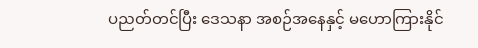ပညတ်တင်ပြီး ဒေသနာ အစဉ်အနေနှင့် မဟောကြားနိုင်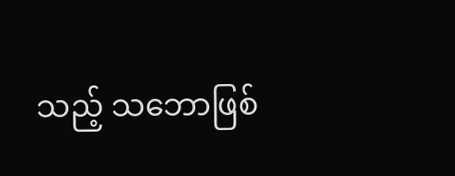သည့် သဘောဖြစ်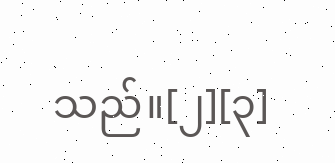သည်။[၂][၃]